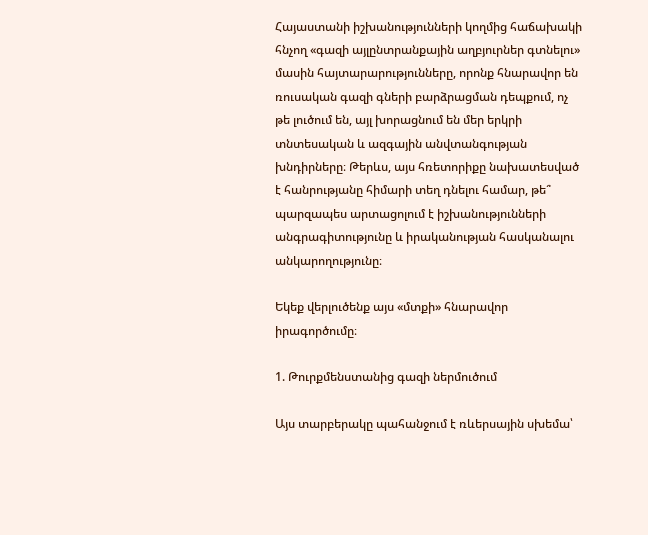Հայաստանի իշխանությունների կողմից հաճախակի հնչող «գազի այլընտրանքային աղբյուրներ գտնելու» մասին հայտարարությունները, որոնք հնարավոր են ռուսական գազի գների բարձրացման դեպքում, ոչ թե լուծում են, այլ խորացնում են մեր երկրի տնտեսական և ազգային անվտանգության խնդիրները։ Թերևս, այս հռետորիքը նախատեսված է հանրությանը հիմարի տեղ դնելու համար, թե՞ պարզապես արտացոլում է իշխանությունների անգրագիտությունը և իրականության հասկանալու անկարողությունը։

Եկեք վերլուծենք այս «մտքի» հնարավոր իրագործումը։

1. Թուրքմենստանից գազի ներմուծում

Այս տարբերակը պահանջում է ռևերսային սխեմա՝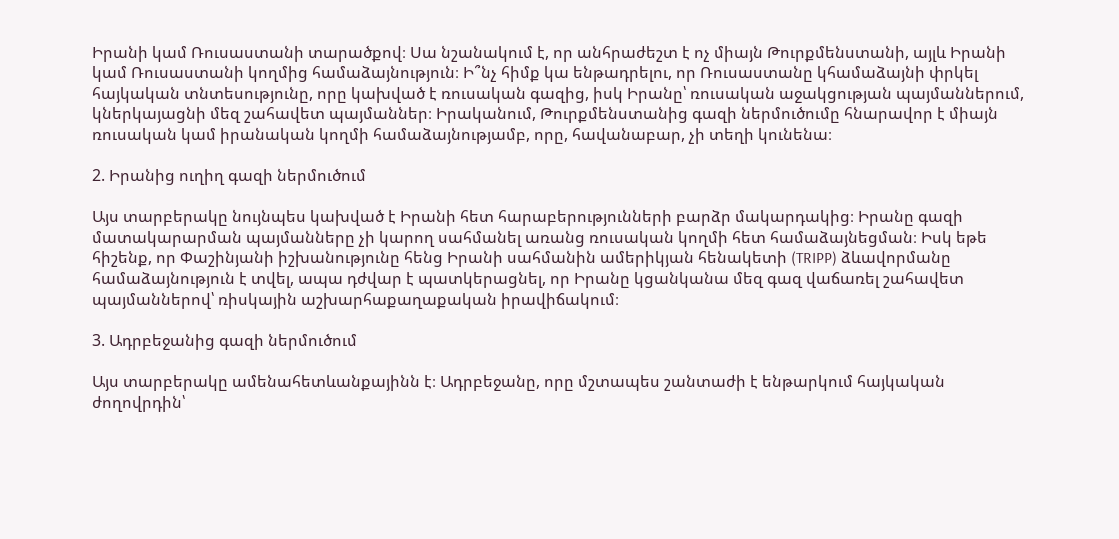Իրանի կամ Ռուսաստանի տարածքով։ Սա նշանակում է, որ անհրաժեշտ է ոչ միայն Թուրքմենստանի, այլև Իրանի կամ Ռուսաստանի կողմից համաձայնություն։ Ի՞նչ հիմք կա ենթադրելու, որ Ռուսաստանը կհամաձայնի փրկել հայկական տնտեսությունը, որը կախված է ռուսական գազից, իսկ Իրանը՝ ռուսական աջակցության պայմաններում, կներկայացնի մեզ շահավետ պայմաններ։ Իրականում, Թուրքմենստանից գազի ներմուծումը հնարավոր է միայն ռուսական կամ իրանական կողմի համաձայնությամբ, որը, հավանաբար, չի տեղի կունենա։

2. Իրանից ուղիղ գազի ներմուծում

Այս տարբերակը նույնպես կախված է Իրանի հետ հարաբերությունների բարձր մակարդակից։ Իրանը գազի մատակարարման պայմանները չի կարող սահմանել առանց ռուսական կողմի հետ համաձայնեցման։ Իսկ եթե հիշենք, որ Փաշինյանի իշխանությունը հենց Իրանի սահմանին ամերիկյան հենակետի (TRIPP) ձևավորմանը համաձայնություն է տվել, ապա դժվար է պատկերացնել, որ Իրանը կցանկանա մեզ գազ վաճառել շահավետ պայմաններով՝ ռիսկային աշխարհաքաղաքական իրավիճակում։

3. Ադրբեջանից գազի ներմուծում

Այս տարբերակը ամենահետևանքայինն է։ Ադրբեջանը, որը մշտապես շանտաժի է ենթարկում հայկական ժողովրդին՝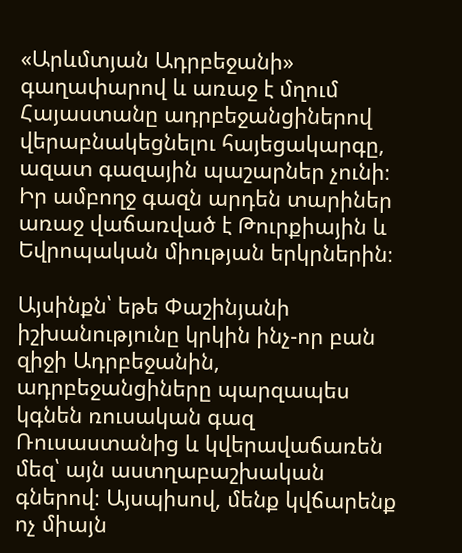«Արևմտյան Ադրբեջանի» գաղափարով և առաջ է մղում Հայաստանը ադրբեջանցիներով վերաբնակեցնելու հայեցակարգը, ազատ գազային պաշարներ չունի։ Իր ամբողջ գազն արդեն տարիներ առաջ վաճառված է Թուրքիային և Եվրոպական միության երկրներին։

Այսինքն՝ եթե Փաշինյանի իշխանությունը կրկին ինչ-որ բան զիջի Ադրբեջանին, ադրբեջանցիները պարզապես կգնեն ռուսական գազ Ռուսաստանից և կվերավաճառեն մեզ՝ այն աստղաբաշխական գներով։ Այսպիսով, մենք կվճարենք ոչ միայն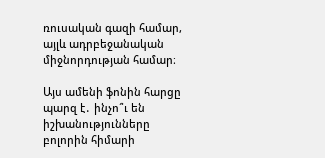ռուսական գազի համար, այլև ադրբեջանական միջնորդության համար։

Այս ամենի ֆոնին հարցը պարզ է․ ինչո՞ւ են իշխանությունները բոլորին հիմարի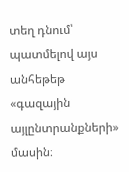տեղ դնում՝ պատմելով այս անհեթեթ «գազային այլընտրանքների» մասին։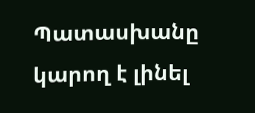Պատասխանը կարող է լինել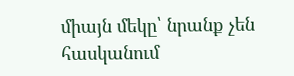միայն մեկը՝ նրանք չեն հասկանում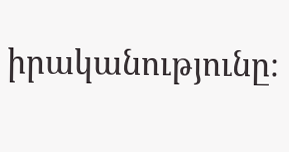իրականությունը։